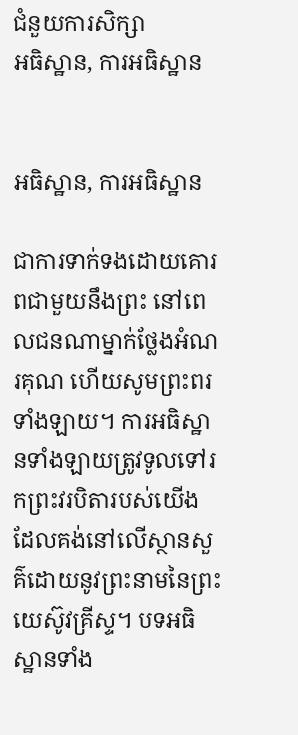ជំនួយការសិក្សា
អធិស្ឋាន, ការអធិស្ឋាន


អធិស្ឋាន, ការអធិស្ឋាន

ជាការទាក់ទងដោយគោរពជាមួយនឹងព្រះ នៅពេលជនណាម្នាក់ថ្លែងអំណរគុណ ហើយសូមព្រះពរទាំងឡាយ។ ការអធិស្ឋានទាំងឡាយត្រូវទូលទៅរកព្រះវរបិតារបស់យើង ដែលគង់នៅលើស្ថានសួគ៌ដោយនូវព្រះនាមនៃព្រះយេស៊ូវគ្រីស្ទ។ បទអធិស្ឋានទាំង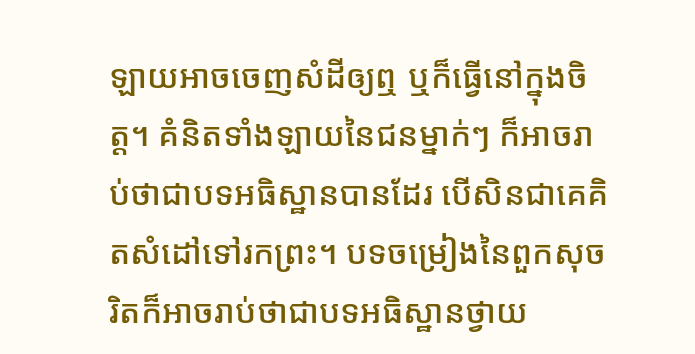ឡាយអាចចេញសំដីឲ្យឮ ឬក៏ធ្វើនៅក្នុងចិត្ត។ គំនិតទាំងឡាយនៃជនម្នាក់ៗ ក៏អាចរាប់ថាជាបទអធិស្ឋានបានដែរ បើសិនជាគេគិតសំដៅទៅរកព្រះ។ បទចម្រៀងនៃពួកសុចរិតក៏អាចរាប់ថាជាបទអធិស្ឋានថ្វាយ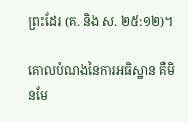ព្រះដែរ (គ. និង ស. ២៥:១២)។

គោលបំណងនៃការអធិស្ឋាន គឺមិនមែ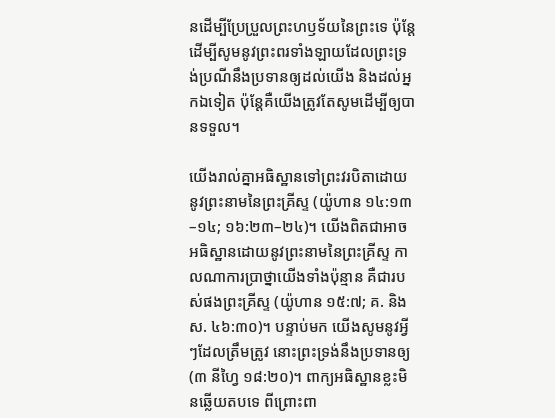នដើម្បីប្រែប្រួលព្រះហឫទ័យនៃព្រះទេ ប៉ុន្តែដើម្បីសូមនូវព្រះពរទាំងឡាយដែលព្រះទ្រង់ប្រណីនឹងប្រទានឲ្យដល់យើង និងដល់អ្នកឯទៀត ប៉ុន្តែគឺយើងត្រូវតែសូមដើម្បីឲ្យបានទទួល។

យើងរាល់គ្នាអធិស្ឋានទៅព្រះវរបិតាដោយនូវព្រះនាមនៃព្រះគ្រីស្ទ (យ៉ូហាន ១៤:១៣–១៤; ១៦:២៣–២៤)។ យើងពិតជាអាចអធិស្ឋានដោយនូវព្រះនាមនៃព្រះគ្រីស្ទ កាលណាការប្រាថ្នាយើងទាំងប៉ុន្មាន គឺជារបស់ផងព្រះគ្រីស្ទ (យ៉ូហាន ១៥:៧; គ. និង ស. ៤៦:៣០)។ បន្ទាប់មក យើងសូមនូវអ្វីៗដែលត្រឹមត្រូវ នោះព្រះទ្រង់នឹងប្រទានឲ្យ (៣ នីហ្វៃ ១៨:២០)។ ពាក្យអធិស្ឋានខ្លះមិនឆ្លើយតបទេ ពីព្រោះពា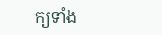ក្យទាំង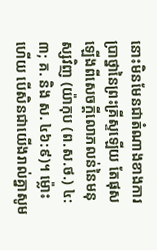នោះមិនមែនជាតំណាងខាងការប្រាថ្នានៃព្រះគ្រីស្ទឡើយ តែផុសឡើងពីសេចក្ដីលោភលន់នៃមនុស្សវិញ (យ៉ាកុប (ព.ស.ថ.) ៤:៣; គ. និង ស. ៤៦:៩)។ ម្ល៉ោះហើយ បើសិនជាយើងរាល់គ្នាសូម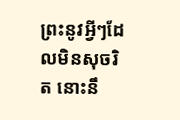ព្រះនូវអ្វីៗដែលមិនសុចរិត នោះនឹ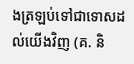ងត្រឡប់ទៅជាទោសដល់យើងវិញ (គ. និ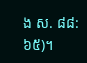ង ស. ៨៨:៦៥)។